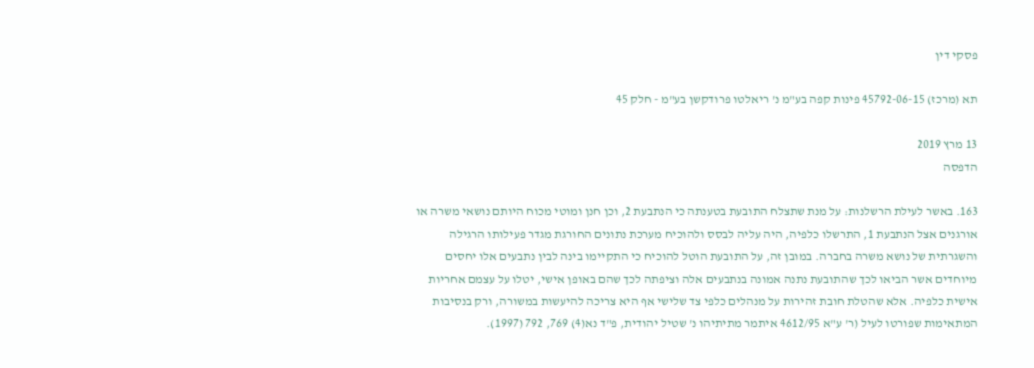פסקי דין

תא (מרכז) 45792-06-15 פינות קפה בע"מ נ' ריאלטו פרודקשן בע"מ - חלק 45

13 מרץ 2019
הדפסה

163. באשר לעילת הרשלנות: על מנת שתצלח התובעת בטענתה כי הנתבעת 2, וכן חנן ומוטי מכוח היותם נושאי משרה או אורגנים אצל הנתבעת 1, התרשלו כלפיה, היה עליה לבסס ולהוכיח מערכת נתונים החורגת מגדר פעילותו הרגילה והשגרתית של נושא משרה בחברה. במובן זה, על התובעת הוטל להוכיח כי התקיימו בינה לבין נתבעים אלו יחסים מיוחדים אשר הביאו לכך שהתובעת נתנה אמונה בנתבעים אלה וציפתה לכך שהם באופן אישי, יטלו על עצמם אחריות אישית כלפיה. אלא שהטלת חובת זהירות על מנהלים כלפי צד שלישי אף היא צריכה להיעשות במשורה, ורק בנסיבות המתאימות שפורטו לעיל (ר' ע"א 4612/95 איתמר מתיתיהו נ' שטיל יהודית, פ"ד נא(4) 769, 792 (1997).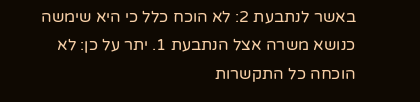באשר לנתבעת 2: לא הוכח כלל כי היא שימשה כנושא משרה אצל הנתבעת 1. יתר על כן: לא הוכחה כל התקשרות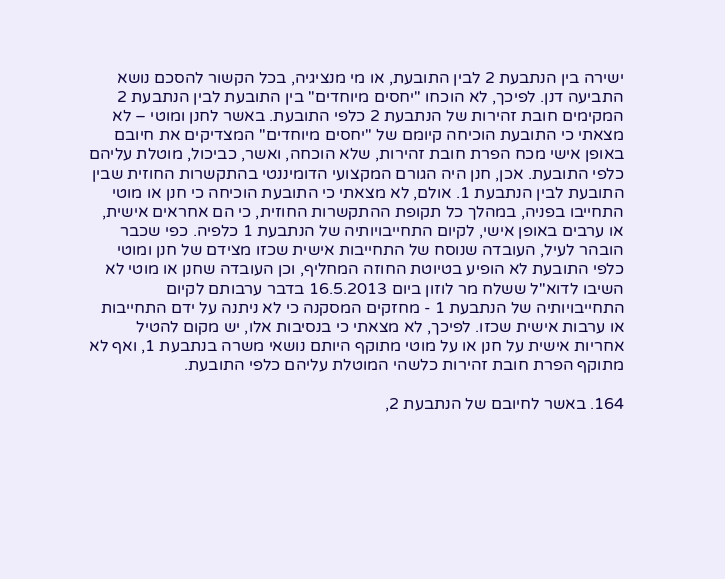ישירה בין הנתבעת 2 לבין התובעת, או מי מנציגיה, בכל הקשור להסכם נושא התביעה דנן. לפיכך, לא הוכחו "יחסים מיוחדים" בין התובעת לבין הנתבעת 2 המקימים חובת זהירות של הנתבעת 2 כלפי התובעת. באשר לחנן ומוטי – לא מצאתי כי התובעת הוכיחה קיומם של "יחסים מיוחדים" המצדיקים את חיובם באופן אישי מכח הפרת חובת זהירות, שלא הוכחה, ואשר, כביכול, מוטלת עליהם כלפי התובעת. אכן, חנן היה הגורם המקצועי הדומיננטי בהתקשרות החוזית שבין התובעת לבין הנתבעת 1. אולם, לא מצאתי כי התובעת הוכיחה כי חנן או מוטי התחייבו בפניה, במהלך כל תקופת ההתקשרות החוזית, כי הם אחראים אישית, או ערבים באופן אישי, לקיום התחייבויותיה של הנתבעת 1 כלפיה. כפי שכבר הובהר לעיל, העובדה שנוסח של התחייבות אישית שכזו מצידם של חנן ומוטי כלפי התובעת לא הופיע בטיוטת החוזה המחליף, וכן העובדה שחנן או מוטי לא השיבו לדוא"ל ששלח מר לוזון ביום 16.5.2013 בדבר ערבותם לקיום התחייבויותיה של הנתבעת 1 - מחזקים המסקנה כי לא ניתנה על ידם התחייבות או ערבות אישית שכזו. לפיכך, לא מצאתי כי בנסיבות אלו, יש מקום להטיל אחריות אישית על חנן או על מוטי מתוקף היותם נושאי משרה בנתבעת 1, ואף לא מתוקף הפרת חובת זהירות כלשהי המוטלת עליהם כלפי התובעת.

164. באשר לחיובם של הנתבעת 2,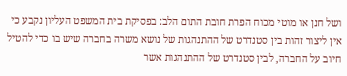ושל חנן או מוטי מכוח הפרת חובת התום הלב: בפסיקת בית המשפט העליון נקבע כי אין ליצור זהות בין סטנדרט של ההתנהגות של נושא משרה בחברה שיש בו כדי להטיל חיוב על החברה, לבין סטנדרט של ההתנהגות אשר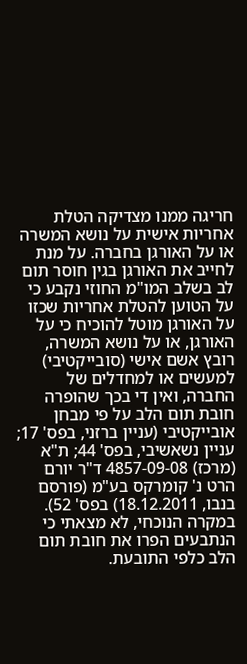חריגה ממנו מצדיקה הטלת אחריות אישית על נושא המשרה או על האורגן בחברה. על מנת לחייב את האורגן בגין חוסר תום לב בשלב המו"מ החוזי נקבע כי על הטוען להטלת אחריות שכזו על האורגן מוטל להוכיח כי על האורגן, או על נושא המשרה, רובץ אשם אישי (סובייקטיבי) למעשים או למחדלים של החברה, ואין די בכך שהופרה חובת תום הלב על פי מבחן אובייקטיבי (עניין ברזני, בפס' 17; עניין נשאשיבי, בפס' 44; ת"א (מרכז) 4857-09-08 ד"ר יורם הרט נ' קומרקס בע"מ (פורסם בנבו, 18.12.2011) בפס' 52). במקרה הנוכחי, לא מצאתי כי הנתבעים הפרו את חובת תום הלב כלפי התובעת.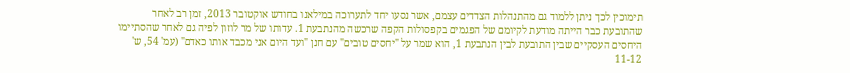תימוכין לכך ניתן ללמוד גם מהתנהלות הצדדים עצמם, אשר נסעו יחד לתערוכה במילאנו בחודש אוקטובר 2013, זמן רב לאחר שהתובעת כבר הייתה מודעת לקיומם של הפגמים בקפסולות הקפה שרכשה מהנתבעת 1. עדותו של מר לוזון לפיה גם לאחר שהסתיימו היחסים העסקיים שבין התובעת לבין הנתבעת 1, הוא שמר על "יחסים טובים" עם חנן "ועד היום אני מכבד אותו כאדם" (עמ' 54, ש' 11-12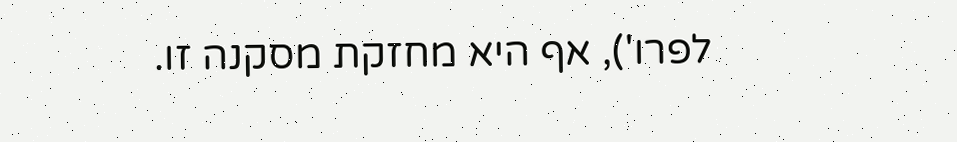לפרו'), אף היא מחזקת מסקנה זו.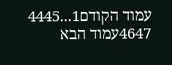עמוד הקודם1...4445
4647עמוד הבא